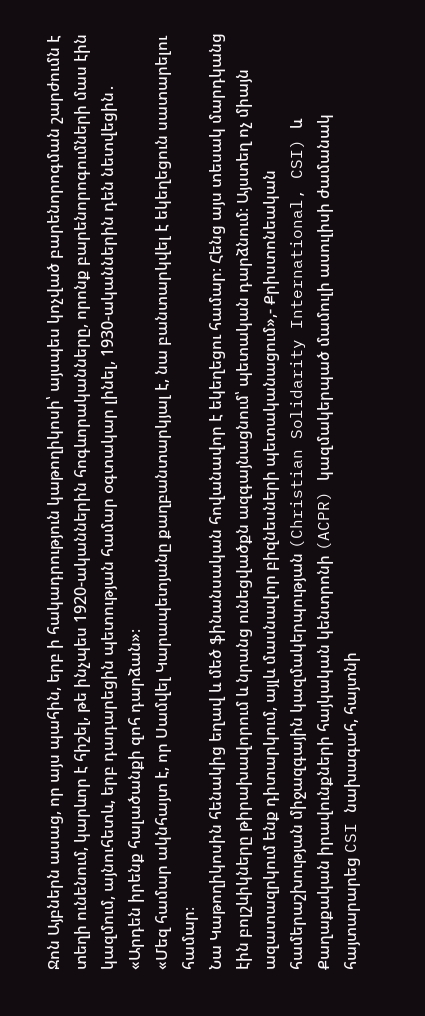Ջոն Այբներն ասաց, որ այս պահին, երբ ի հակադրություն կաթողիկոսի՝ այսպես կոչված բարենորոգման շարժումն է տեղի ունենում, կարևոր է հիշել, թե ինչպես 1920-ականներին հոգևորականները, որոնք բարենորոգումների մաս էին կազմում, այնուհետև, երբ դադարեցին պետության համար օգտակար լինել, 1930-ականներին դեն նետվեցին․ «Արդեն իրենք հալածանքի զոհ դարձան»։
«Մեզ համար ակնհայտ է, որ Սամվել Կարապետյանը քաղբանտարկյալ է, նա բանտարկվել է եկեղեցուն սատարելու համար։
Նա Կաթողիկոսին հենակից եղավ և մեծ ֆինանսական հովանավոր է եկեղեցու համար։ Հենց այս տեսակ մարդկանց էին բոլշևիկները թիրախավորում և նրանց ունեցվածքն ազգայնացնում՝ պետական դարձնում։ Այստեղ ոչ միայն ազատազրկում ենք դիտարկում, այլև մասնավոր բիզնեսների պետականացում»,- Քրիստոնեական համերաշխության միջազգային կազմակերպության (Christian Solidarity International, CSI) և Քաղաքական իրավունքների հայկական կենտրոնի (ACPR) կազմակերպած մամուլի ասուլիսի ժամանակ հայտարարեց CSI նախագահ, հայտնի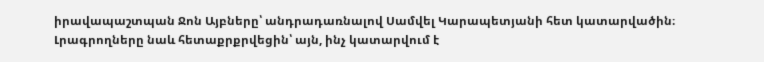իրավապաշտպան Ջոն Այբները՝ անդրադառնալով Սամվել Կարապետյանի հետ կատարվածին։
Լրագրողները նաև հետաքրքրվեցին՝ այն, ինչ կատարվում է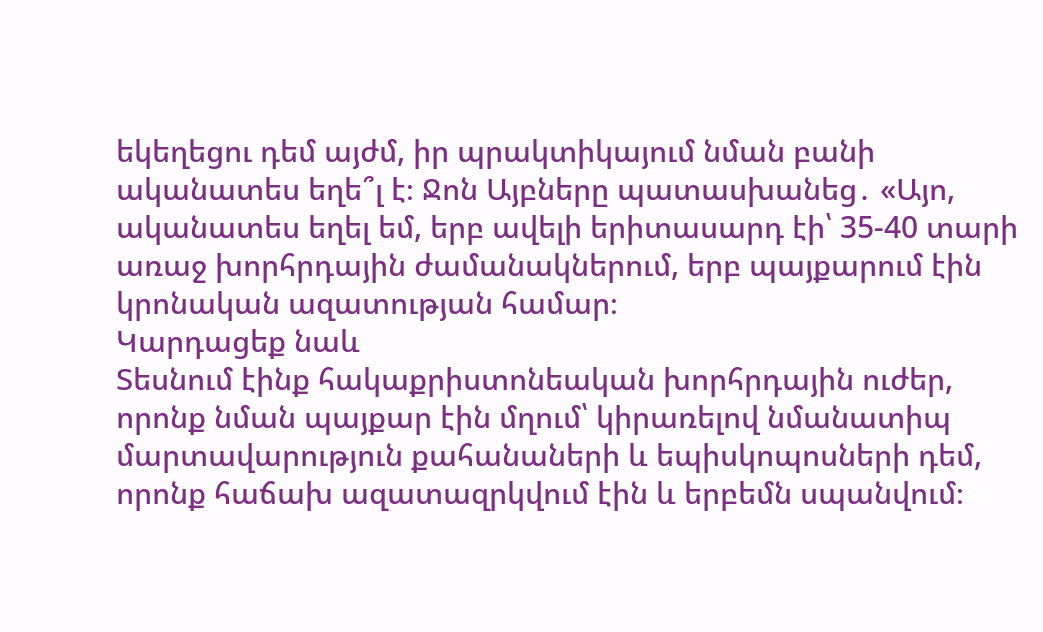եկեղեցու դեմ այժմ, իր պրակտիկայում նման բանի ականատես եղե՞լ է։ Ջոն Այբները պատասխանեց․ «Այո, ականատես եղել եմ, երբ ավելի երիտասարդ էի՝ 35-40 տարի առաջ խորհրդային ժամանակներում, երբ պայքարում էին կրոնական ազատության համար։
Կարդացեք նաև
Տեսնում էինք հակաքրիստոնեական խորհրդային ուժեր, որոնք նման պայքար էին մղում՝ կիրառելով նմանատիպ մարտավարություն քահանաների և եպիսկոպոսների դեմ, որոնք հաճախ ազատազրկվում էին և երբեմն սպանվում։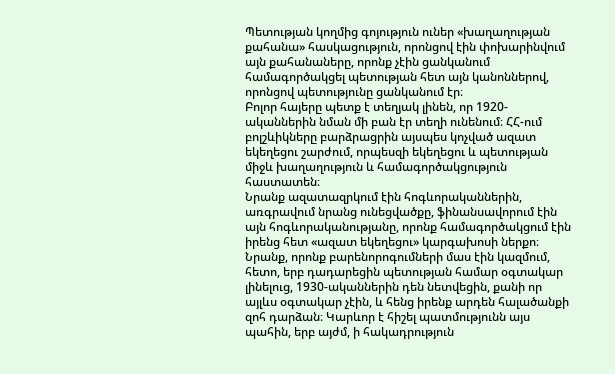Պետության կողմից գոյություն ուներ «խաղաղության քահանա» հասկացություն, որոնցով էին փոխարինվում այն քահանաները, որոնք չէին ցանկանում համագործակցել պետության հետ այն կանոններով, որոնցով պետությունը ցանկանում էր։
Բոլոր հայերը պետք է տեղյակ լինեն, որ 1920-ականներին նման մի բան էր տեղի ունենում։ ՀՀ-ում բոլշևիկները բարձրացրին այսպես կոչված ազատ եկեղեցու շարժում, որպեսզի եկեղեցու և պետության միջև խաղաղություն և համագործակցություն հաստատեն։
Նրանք ազատազրկում էին հոգևորականներին, առգրավում նրանց ունեցվածքը, ֆինանսավորում էին այն հոգևորականությանը, որոնք համագործակցում էին իրենց հետ «ազատ եկեղեցու» կարգախոսի ներքո։ Նրանք, որոնք բարենորոգումների մաս էին կազմում, հետո, երբ դադարեցին պետության համար օգտակար լինելուց, 1930-ականներին դեն նետվեցին, քանի որ այլևս օգտակար չէին, և հենց իրենք արդեն հալածանքի զոհ դարձան։ Կարևոր է հիշել պատմությունն այս պահին, երբ այժմ, ի հակադրություն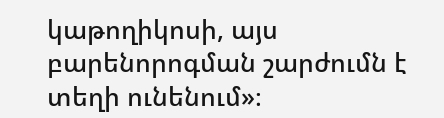կաթողիկոսի, այս բարենորոգման շարժումն է տեղի ունենում»։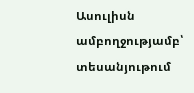Ասուլիսն ամբողջությամբ՝ տեսանյութում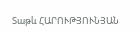Տաթև ՀԱՐՈՒԹՅՈՒՆՅԱՆ